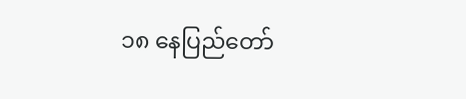၁၈ နေပြည်တော်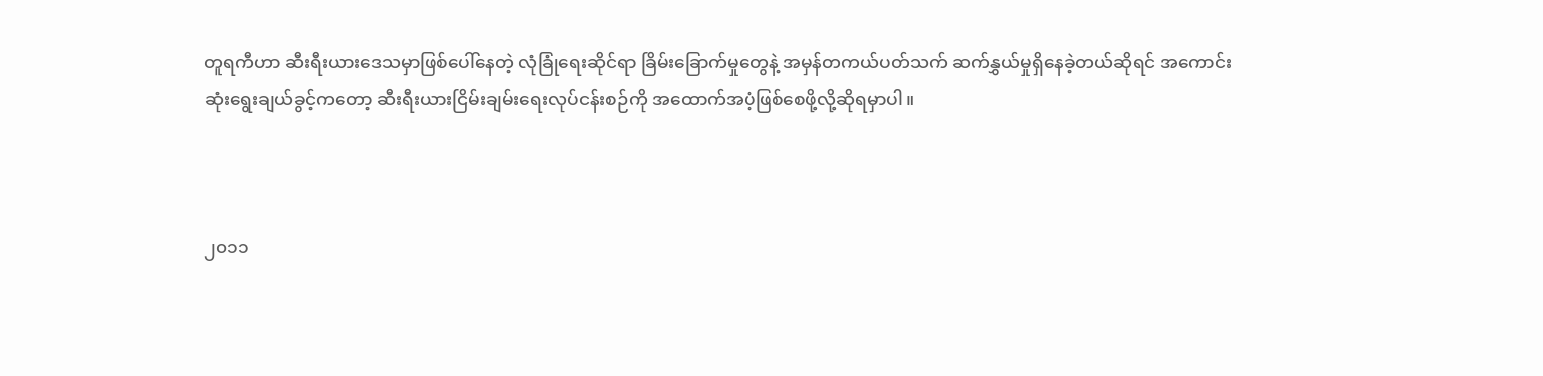တူရကီဟာ ဆီးရီးယားဒေသမှာဖြစ်ပေါ်နေတဲ့ လုံခြုံရေးဆိုင်ရာ ခြိမ်းခြောက်မှုတွေနဲ့ အမှန်တကယ်ပတ်သက် ဆက်နွှယ်မှုရှိနေခဲ့တယ်ဆိုရင် အကောင်းဆုံးရွေးချယ်ခွင့်ကတော့ ဆီးရီးယားငြိမ်းချမ်းရေးလုပ်ငန်းစဉ်ကို အထောက်အပံ့ဖြစ်စေဖို့လို့ဆိုရမှာပါ။



၂၀၁၁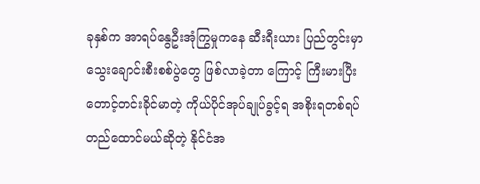ခုနှစ်က အာရပ်နွေဦးအုံကြွမှုကနေ ဆီးရီးယား ပြည်တွင်းမှာ သွေးချောင်းစီးစစ်ပွဲတွေ ဖြစ်လာခဲ့တာ ကြောင့် ကြီးမားပြီး တောင့်တင်းခိုင်မာတဲ့ ကိုယ်ပိုင်အုပ်ချုပ်ခွင့်ရ အစိုးရတစ်ရပ် တည်ထောင်မယ်ဆိုတဲ့ နိုင်ငံအ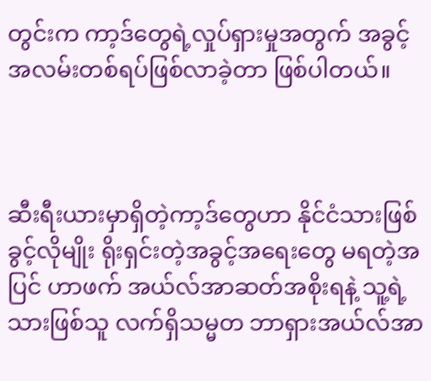တွင်းက ကာ့ဒ်တွေရဲ့လှုပ်ရှားမှုအတွက် အခွင့်အလမ်းတစ်ရပ်ဖြစ်လာခဲ့တာ ဖြစ်ပါတယ်။



ဆီးရီးယားမှာရှိတဲ့ကာ့ဒ်တွေဟာ နိုင်ငံသားဖြစ်ခွင့်လိုမျိုး ရိုးရှင်းတဲ့အခွင့်အရေးတွေ မရတဲ့အပြင် ဟာဖက် အယ်လ်အာဆတ်အစိုးရနဲ့ သူ့ရဲ့သားဖြစ်သူ လက်ရှိသမ္မတ ဘာရှားအယ်လ်အာ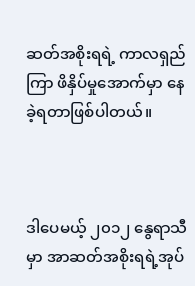ဆတ်အစိုးရရဲ့ ကာလရှည်ကြာ ဖိနှိပ်မှုအောက်မှာ နေခဲ့ရတာဖြစ်ပါတယ်။



ဒါပေမယ့် ၂၀၁၂ နွေရာသီမှာ အာဆတ်အစိုးရရဲ့အုပ်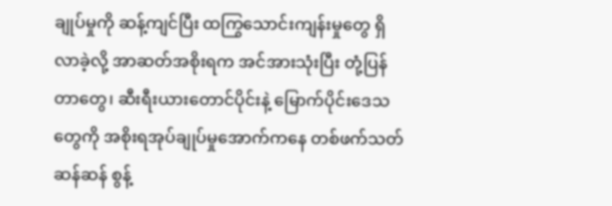ချုပ်မှုကို ဆန့်ကျင်ပြီး ထကြွသောင်းကျန်းမှုတွေ ရှိလာခဲ့လို့ အာဆတ်အစိုးရက အင်အားသုံးပြီး တုံ့ပြန်တာတွေ၊ ဆီးရီးယားတောင်ပိုင်းနဲ့ မြောက်ပိုင်းဒေသတွေကို အစိုးရအုပ်ချုပ်မှုအောက်ကနေ တစ်ဖက်သတ်ဆန်ဆန် စွန့်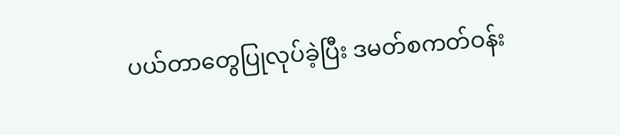ပယ်တာတွေပြုလုပ်ခဲ့ပြီး ဒမတ်စကတ်ဝန်း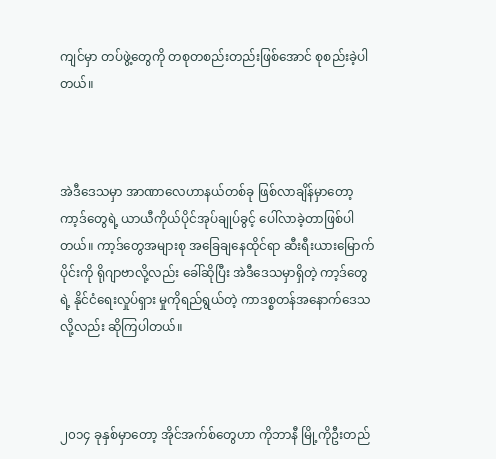ကျင်မှာ တပ်ဖွဲ့တွေကို တစုတစည်းတည်းဖြစ်အောင် စုစည်းခဲ့ပါတယ်။



အဲဒီဒေသမှာ အာဏာလေဟာနယ်တစ်ခု ဖြစ်လာချိန်မှာတော့ ကာ့ဒ်တွေရဲ့ ယာယီကိုယ်ပိုင်အုပ်ချုပ်ခွင့် ပေါ်လာခဲ့တာဖြစ်ပါတယ်။ ကာ့ဒ်တွေအများစု အခြေချနေထိုင်ရာ ဆီးရီးယားမြောက်ပိုင်းကို ရိုဂျာဗာလို့လည်း ခေါ်ဆိုပြီး အဲဒီဒေသမှာရှိတဲ့ ကာ့ဒ်တွေရဲ့ နိုင်ငံရေးလှုပ်ရှား မှုကိုရည်ရွယ်တဲ့ ကာဒစ္စတန်အနောက်ဒေသလို့လည်း ဆိုကြပါတယ်။



၂၀၁၄ ခုနှစ်မှာတော့ အိုင်အက်စ်တွေဟာ ကိုဘာနီ မြို့ကိုဦးတည်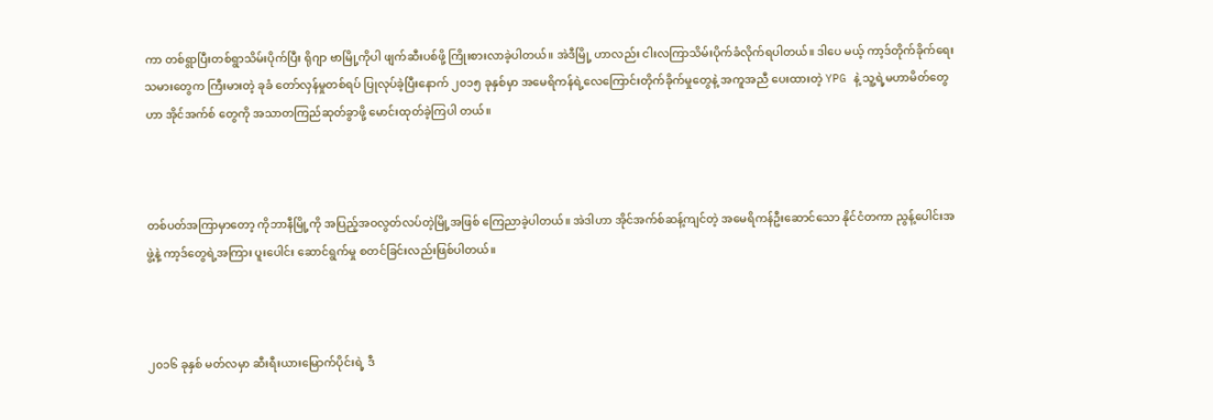ကာ တစ်ရွာပြီးတစ်ရွာသိမ်းပိုက်ပြီး ရိုဂျာ ဗာမြို့ကိုပါ ဖျက်ဆီးပစ်ဖို့ ကြိုးစားလာခဲ့ပါတယ်။ အဲဒီမြို့ ဟာလည်း ငါးလကြာသိမ်းပိုက်ခံလိုက်ရပါတယ်။ ဒါပေ မယ့် ကာ့ဒ်တိုက်ခိုက်ရေးသမားတွေက ကြီးမားတဲ့ ခုခံ တော်လှန်မှုတစ်ရပ် ပြုလုပ်ခဲ့ပြီးနောက် ၂၀၁၅ ခုနှစ်မှာ အမေရိကန်ရဲ့လေကြောင်းတိုက်ခိုက်မှုတွေနဲ့ အကူအညီ ပေးထားတဲ့ YPG နဲ့ သူ့ရဲ့မဟာမိတ်တွေဟာ အိုင်အက်စ် တွေကို အသာတကြည်ဆုတ်ခွာဖို့ မောင်းထုတ်ခဲ့ကြပါ တယ်။



တစ်ပတ်အကြာမှာတော့ ကိုဘာနီမြို့ကို အပြည့်အဝလွတ်လပ်တဲ့မြို့အဖြစ် ကြေညာခဲ့ပါတယ်။ အဲဒါဟာ အိုင်အက်စ်ဆန့်ကျင်တဲ့ အမေရိကန်ဦးဆောင်သော နိုင်ငံတကာ ညွန့်ပေါင်းအဖွဲ့နဲ့ ကာ့ဒ်တွေရဲ့အကြား ပူးပေါင်း ဆောင်ရွက်မှု စတင်ခြင်းလည်းဖြစ်ပါတယ်။



၂၀၁၆ ခုနှစ် မတ်လမှာ ဆီးရီးယားမြောက်ပိုင်းရဲ့ ဒီ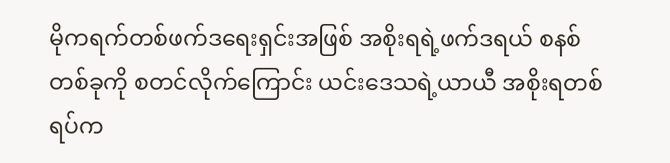မိုကရက်တစ်ဖက်ဒရေးရှင်းအဖြစ် အစိုးရရဲ့ဖက်ဒရယ် စနစ်တစ်ခုကို စတင်လိုက်ကြောင်း ယင်းဒေသရဲ့ယာယီ အစိုးရတစ်ရပ်က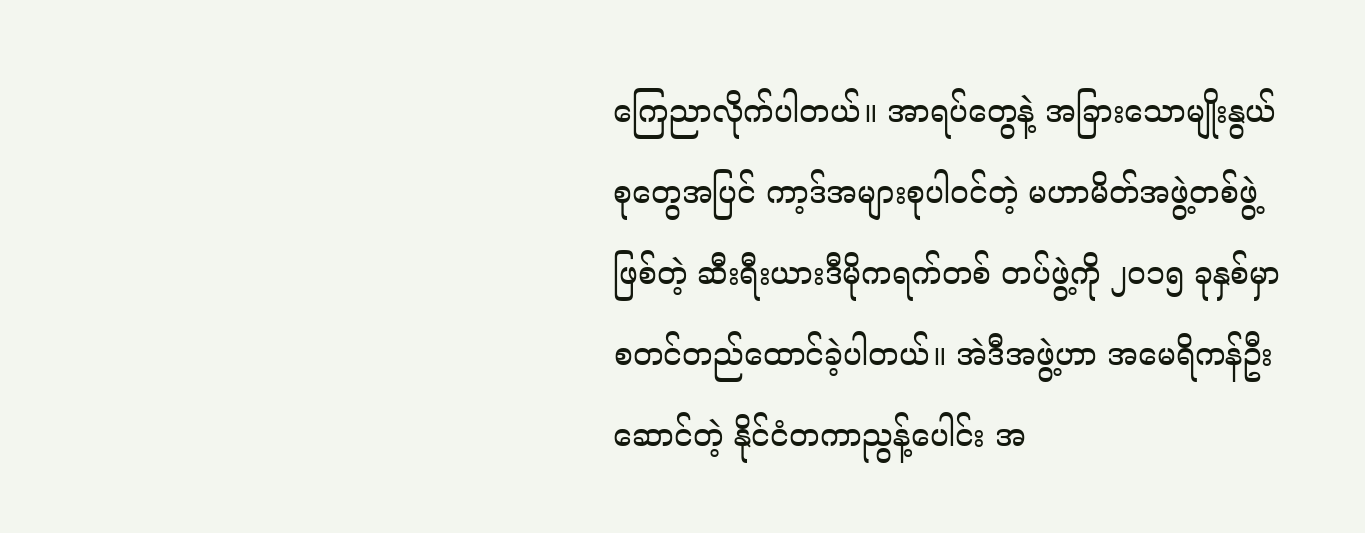ကြေညာလိုက်ပါတယ်။ အာရပ်တွေနဲ့ အခြားသောမျိုးနွယ်စုတွေအပြင် ကာ့ဒ်အများစုပါဝင်တဲ့ မဟာမိတ်အဖွဲ့တစ်ဖွဲ့ဖြစ်တဲ့ ဆီးရီးယားဒီမိုကရက်တစ် တပ်ဖွဲ့ကို ၂၀၁၅ ခုနှစ်မှာ စတင်တည်ထောင်ခဲ့ပါတယ်။ အဲဒီအဖွဲ့ဟာ အမေရိကန်ဦးဆောင်တဲ့ နိုင်ငံတကာညွန့်ပေါင်း အ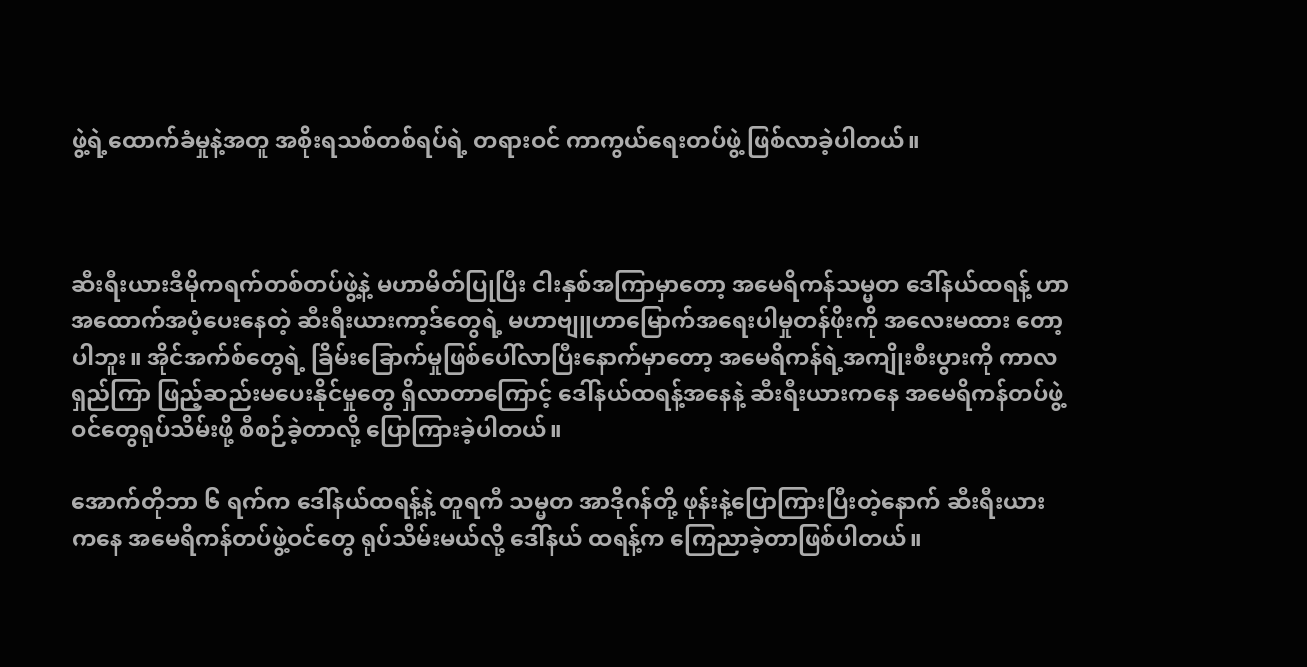ဖွဲ့ရဲ့ထောက်ခံမှုနဲ့အတူ အစိုးရသစ်တစ်ရပ်ရဲ့ တရားဝင် ကာကွယ်ရေးတပ်ဖွဲ့ ဖြစ်လာခဲ့ပါတယ်။



ဆီးရီးယားဒီမိုကရက်တစ်တပ်ဖွဲ့နဲ့ မဟာမိတ်ပြုပြီး ငါးနှစ်အကြာမှာတော့ အမေရိကန်သမ္မတ ဒေါ်နယ်ထရန့် ဟာ အထောက်အပံ့ပေးနေတဲ့ ဆီးရီးယားကာ့ဒ်တွေရဲ့ မဟာဗျူဟာမြောက်အရေးပါမှုတန်ဖိုးကို အလေးမထား တော့ပါဘူး။ အိုင်အက်စ်တွေရဲ့ ခြိမ်းခြောက်မှုဖြစ်ပေါ်လာပြီးနောက်မှာတော့ အမေရိကန်ရဲ့အကျိုးစီးပွားကို ကာလ ရှည်ကြာ ဖြည့်ဆည်းမပေးနိုင်မှုတွေ ရှိလာတာကြောင့် ဒေါ်နယ်ထရန့်အနေနဲ့ ဆီးရီးယားကနေ အမေရိကန်တပ်ဖွဲ့ ဝင်တွေရုပ်သိမ်းဖို့ စီစဉ်ခဲ့တာလို့ ပြောကြားခဲ့ပါတယ်။

အောက်တိုဘာ ၆ ရက်က ဒေါ်နယ်ထရန့်နဲ့ တူရကီ သမ္မတ အာဒိုဂန်တို့ ဖုန်းနဲ့ပြောကြားပြီးတဲ့နောက် ဆီးရီးယား ကနေ အမေရိကန်တပ်ဖွဲ့ဝင်တွေ ရုပ်သိမ်းမယ်လို့ ဒေါ်နယ် ထရန့်က ကြေညာခဲ့တာဖြစ်ပါတယ်။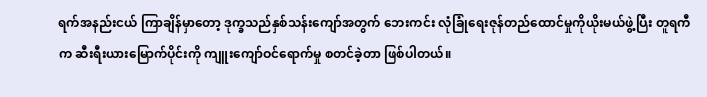ရက်အနည်းငယ် ကြာချိန်မှာတော့ ဒုက္ခသည်နှစ်သန်းကျော်အတွက် ဘေးကင်း လုံခြုံရေးဇုန်တည်ထောင်မှုကိုယိုးမယ်ဖွဲ့ပြီး တူရကီက ဆီးရီးယားမြောက်ပိုင်းကို ကျူးကျော်ဝင်ရောက်မှု စတင်ခဲ့တာ ဖြစ်ပါတယ်။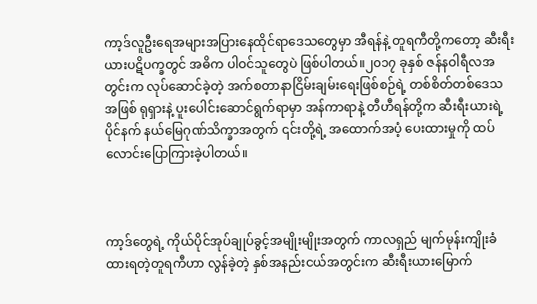ကာ့ဒ်လူဦးရေအများအပြားနေထိုင်ရာဒေသတွေမှာ အီရန်နဲ့ တူရကီတို့ကတော့ ဆီးရီးယားပဋိပက္ခတွင် အဓိက ပါဝင်သူတွေပဲ ဖြစ်ပါတယ်။၂၀၁၇ ခုနှစ် ဇန်နဝါရီလအတွင်းက လုပ်ဆောင်ခဲ့တဲ့ အက်စတာနာငြိမ်းချမ်းရေးဖြစ်စဉ်ရဲ့ တစ်စိတ်တစ်ဒေသအဖြစ် ရုရှားနဲ့ ပူးပေါင်းဆောင်ရွက်ရာမှာ အန်ကာရာနဲ့ တီဟီရန်တို့က ဆီးရီးယားရဲ့ ပိုင်နက် နယ်မြေဂုဏ်သိက္ခာအတွက် ၎င်းတို့ရဲ့ အထောက်အပံ့ ပေးထားမှုကို ထပ်လောင်းပြောကြားခဲ့ပါတယ်။



ကာ့ဒ်တွေရဲ့ ကိုယ်ပိုင်အုပ်ချုပ်ခွင့်အမျိုးမျိုးအတွက် ကာလရှည် မျက်မုန်းကျိုးခံထားရတဲ့တူရကီဟာ လွန်ခဲ့တဲ့ နှစ်အနည်းငယ်အတွင်းက ဆီးရီးယားမြောက်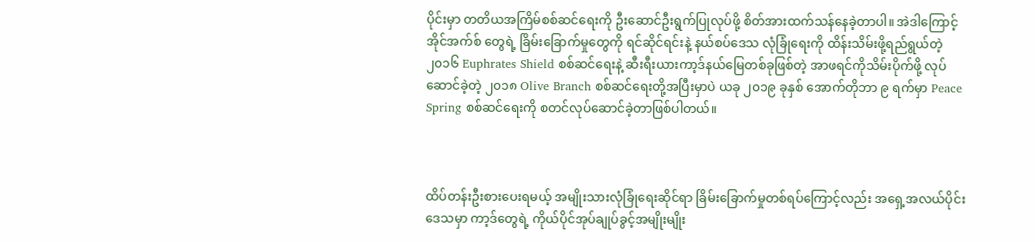ပိုင်းမှာ တတိယအကြိမ်စစ်ဆင်ရေးကို ဦးဆောင်ဦးရွက်ပြုလုပ်ဖို့ စိတ်အားထက်သန်နေခဲ့တာပါ။ အဲဒါကြောင့် အိုင်အက်စ် တွေရဲ့ ခြိမ်းခြောက်မှုတွေကို ရင်ဆိုင်ရင်းနဲ့ နယ်စပ်ဒေသ လုံခြုံရေးကို ထိန်းသိမ်းဖို့ရည်ရွယ်တဲ့ ၂၀၁၆ Euphrates Shield စစ်ဆင်ရေးနဲ့ ဆီးရီးယားကာ့ဒ်နယ်မြေတစ်ခုဖြစ်တဲ့ အာဖရင်ကိုသိမ်းပိုက်ဖို့ လုပ်ဆောင်ခဲ့တဲ့ ၂၀၁၈ Olive Branch စစ်ဆင်ရေးတို့အပြီးမှာပဲ ယခု ၂၀၁၉ ခုနှစ် အောက်တိုဘာ ၉ ရက်မှာ Peace Spring စစ်ဆင်ရေးကို စတင်လုပ်ဆောင်ခဲ့တာဖြစ်ပါတယ်။



ထိပ်တန်းဦးစားပေးရမယ့် အမျိုးသားလုံခြုံရေးဆိုင်ရာ ခြိမ်းခြောက်မှုတစ်ရပ်ကြောင့်လည်း အရှေ့အလယ်ပိုင်း ဒေသမှာ ကာ့ဒ်တွေရဲ့ ကိုယ်ပိုင်အုပ်ချုပ်ခွင့်အမျိုးမျိုး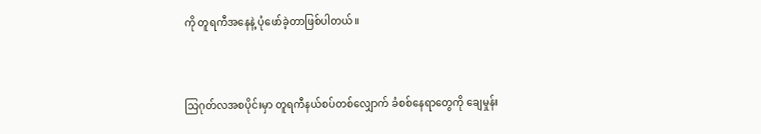ကို တူရကီအနေနဲ့ ပုံဖော်ခဲ့တာဖြစ်ပါတယ်။



သြဂုတ်လအစပိုင်းမှာ တူရကီနယ်စပ်တစ်လျှောက် ခံစစ်နေရာတွေကို ချေမှုန်း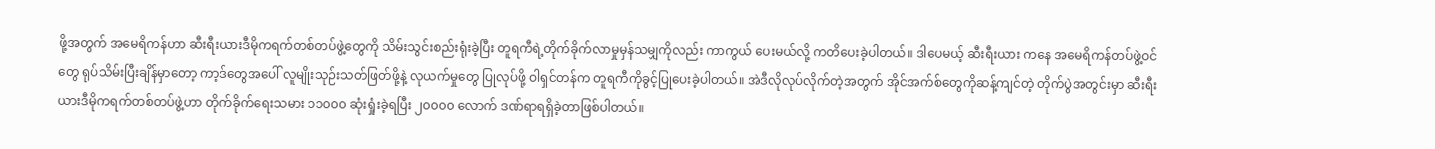ဖို့အတွက် အမေရိကန်ဟာ ဆီးရီးယားဒီမိုကရက်တစ်တပ်ဖွဲ့တွေကို သိမ်းသွင်းစည်းရုံးခဲ့ပြီး တူရကီရဲ့တိုက်ခိုက်လာမှုမှန်သမျှကိုလည်း ကာကွယ် ပေးမယ်လို့ ကတိပေးခဲ့ပါတယ်။ ဒါပေမယ့် ဆီးရီးယား ကနေ အမေရိကန်တပ်ဖွဲ့ဝင်တွေ ရုပ်သိမ်းပြီးချိန်မှာတော့ ကာ့ဒ်တွေအပေါ် လူမျိုးသုဉ်းသတ်ဖြတ်ဖို့နဲ့ လုယက်မှုတွေ ပြုလုပ်ဖို့ ဝါရှင်တန်က တူရကီကိုခွင့်ပြုပေးခဲ့ပါတယ်။ အဲဒီလိုလုပ်လိုက်တဲ့အတွက် အိုင်အက်စ်တွေကိုဆန့်ကျင်တဲ့ တိုက်ပွဲအတွင်းမှာ ဆီးရီးယားဒီမိုကရက်တစ်တပ်ဖွဲ့ဟာ တိုက်ခိုက်ရေးသမား ၁၁၀၀၀ ဆုံးရှုံးခဲ့ရပြီး ၂၀၀၀၀ လောက် ဒဏ်ရာရရှိခဲ့တာဖြစ်ပါတယ်။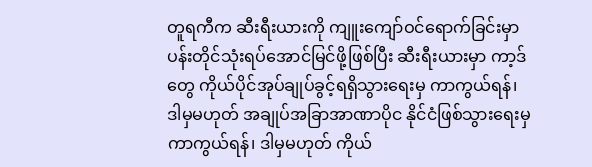တူရကီက ဆီးရီးယားကို ကျူးကျော်ဝင်ရောက်ခြင်းမှာ ပန်းတိုင်သုံးရပ်အောင်မြင်ဖို့ဖြစ်ပြီး ဆီးရီးယားမှာ ကာ့ဒ်တွေ ကိုယ်ပိုင်အုပ်ချုပ်ခွင့်ရရှိသွားရေးမှ ကာကွယ်ရန်၊ ဒါမှမဟုတ် အချုပ်အခြာအာဏာပိုင နိုင်ငံဖြစ်သွားရေးမှ ကာကွယ်ရန်၊ ဒါမှမဟုတ် ကိုယ်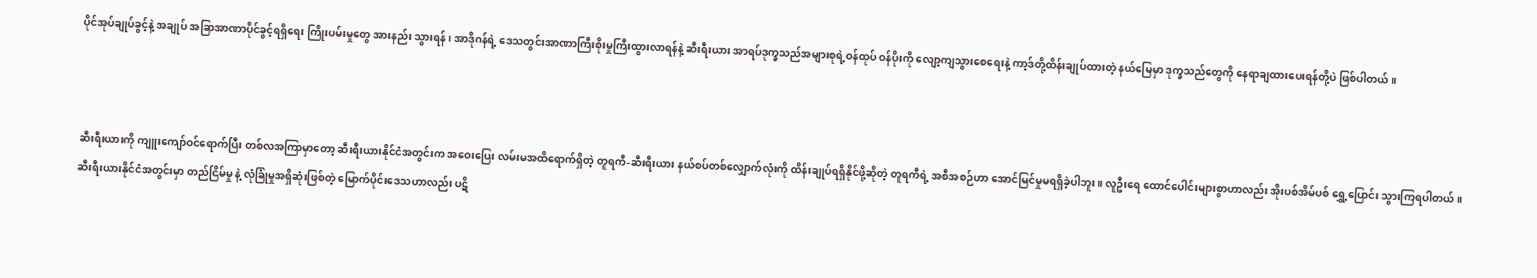ပိုင်အုပ်ချုပ်ခွင့်နဲ့ အချုပ် အခြာအာဏာပိုင်ခွင့်ရရှိရေး ကြိုးပမ်းမှုတွေ အားနည်း သွားရန်၊ အာဒိုဂန်ရဲ့ ဒေသတွင်းအာဏာကြီးစိုးမှုကြီးထွားလာရန်နဲ့ ဆီးရီးယား အာရပ်ဒုက္ခသည်အများစုရဲ့ဝန်ထုပ် ဝန်ပိုးကို လျော့ကျသွားစေရေးနဲ့ ကာ့ဒ်တို့ထိန်းချုပ်ထားတဲ့ နယ်မြေမှာ ဒုက္ခသည်တွေကို နေရာချထားပေးရန်တို့ပဲ ဖြစ်ပါတယ်။



ဆီးရီးယားကို ကျူးကျော်ဝင်ရောက်ပြီး တစ်လအကြာမှာတော့ ဆီးရီးယားနိုင်ငံအတွင်းက အဝေးပြေး လမ်းမအထိရောက်ရှိတဲ့ တူရကီ-ဆီးရီးယား နယ်စပ်တစ်လျှောက်လုံးကို ထိန်းချုပ်ရရှိနိုင်ဖို့ဆိုတဲ့ တူရကီရဲ့ အစီအစဉ်ဟာ အောင်မြင်မှုမရရှိခဲ့ပါဘူး။ လူဦးရေ ထောင်ပေါင်းများစွာဟာလည်း အိုးပစ်အိမ်ပစ် ရွှေ့ပြောင်း သွားကြရပါတယ်။ ဆီးရီးယားနိုင်ငံအတွင်းမှာ တည်ငြိမ်မှု နဲ့ လုံခြုံမှုအရှိဆုံးဖြစ်တဲ့ မြောက်ပိုင်းဒေသဟာလည်း ပဋိ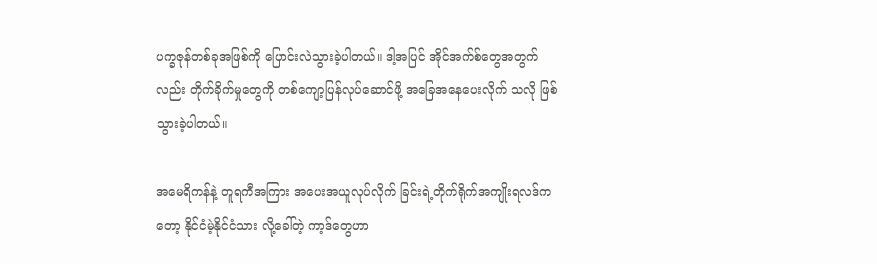ပက္ခဇုန်တစ်ခုအဖြစ်ကို ပြောင်းလဲသွားခဲ့ပါတယ်။ ဒါ့အပြင် အိုင်အက်စ်တွေအတွက်လည်း တိုက်ခိုက်မှုတွေကို တစ်ကျော့ပြန်လုပ်ဆောင်ဖို့ အခြေအနေပေးလိုက် သလို ဖြစ်သွားခဲ့ပါတယ်။

အမေရိကန်နဲ့ တူရကီအကြား အပေးအယူလုပ်လိုက် ခြင်းရဲ့တိုက်ရိုက်အကျိုးရလဒ်ကတော့ နိုင်ငံမဲ့နိုင်ငံသား လို့ခေါ်တဲ့ ကာ့ဒ်တွေဟာ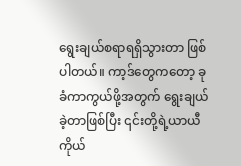ရွေးချယ်စရာရရှိသွားတာ ဖြစ်ပါတယ်။ ကာ့ဒ်တွေကတော့ ခုခံကာကွယ်ဖို့အတွက် ရွေးချယ် ခဲ့တာဖြစ်ပြီး ၎င်းတို့ရဲ့ယာယီကိုယ်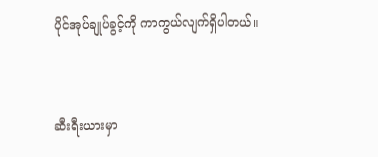ပိုင်အုပ်ချုပ်ခွင့်ကို ကာကွယ်လျက်ရှိပါတယ်။



ဆီးရီးယားမှာ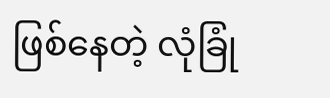ဖြစ်နေတဲ့ လုံခြုံ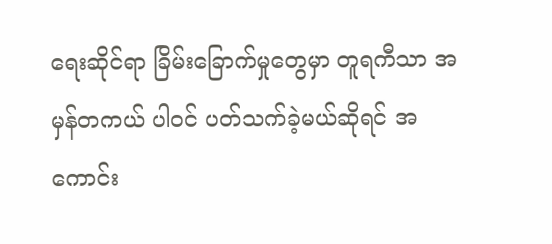ရေးဆိုင်ရာ ခြိမ်းခြောက်မှုတွေမှာ တူရကီသာ အမှန်တကယ် ပါဝင် ပတ်သက်ခဲ့မယ်ဆိုရင် အကောင်း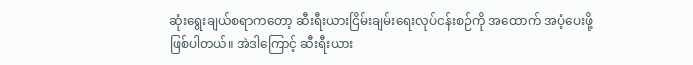ဆုံးရွေးချယ်စရာကတော့ ဆီးရီးယားငြိမ်းချမ်းရေးလုပ်ငန်းစဉ်ကို အထောက် အပံ့ပေးဖို့ဖြစ်ပါတယ်။ အဲဒါကြောင့် ဆီးရီးယား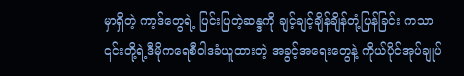မှာရှိတဲ့ ကာ့ဒ်တွေရဲ့ ပြင်းပြတဲ့ဆန္ဒကို ချင့်ချင့်ချိန်ချိန်တုံ့ပြန်ခြင်း ကသာ ၎င်းတို့ရဲ့ဒီမိုကရေစီဝါဒခံယူထားတဲ့ အခွင့်အရေးတွေနဲ့ ကိုယ်ပိုင်အုပ်ချုပ်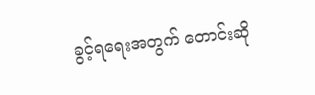ခွင့်ရရေးအတွက် တောင်းဆို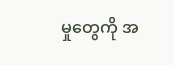မှုတွေကို အ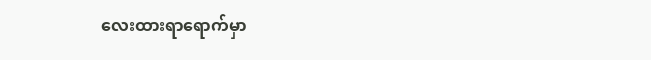လေးထားရာရောက်မှာ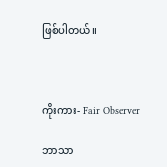ဖြစ်ပါတယ်။



ကိုးကား- Fair Observer

ဘာသာ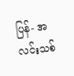ပြန်- အလင်းသစ်